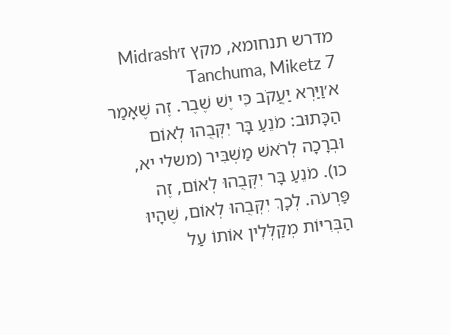מדרש תנחומא, מקץ ז׳Midrash Tanchuma, Miketz 7
א׳וַיַּרְא יַעֲקֹב כִּי יֶשׁ שֶׁבֶר. זֶה שֶׁאָמַר הַכָּתוּב: מֹנֵעַ בָּר יִקְּבֻהוּ לְאוֹם וּבְרָכָה לְרֹאשׁ מַשְׁבִּיר (משלי יא, כו). מֹנֵעַ בָּר יִקְּבֻהוּ לְאוֹם, זֶה פַּרְעֹה. לְכָךְ יִקְּבֻהוּ לְאוֹם, שֶׁהָיוּ הַבְּרִיּוֹת מְקַלְּלִין אוֹתוֹ עַל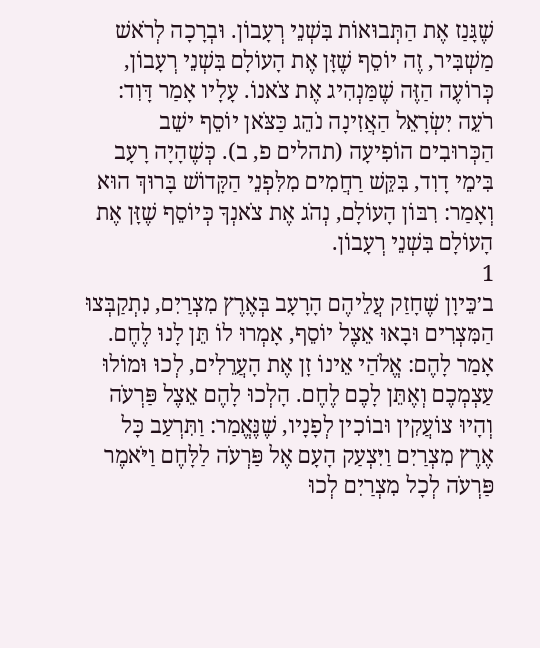שֶׁגָּנַז אֶת הַתְּבוּאוֹת בִּשְׁנֵי רְעָבוֹן. וּבְרָכָה לְרֹאשׁ מַשְׁבִּיר, זֶה יוֹסֵף שֶׁזָּן אֶת הָעוֹלָם בִּשְׁנֵי רְעָבוֹן, כְּרוֹעֶה הַזֶּה שֶׁמַּנְהִיג אֶת צֹאנוֹ. עָלָיו אָמַר דָּוִד: רֹעֵה יִשְׂרָאֵל הַאֲזִינָה נֹהֵג כַּצֹּאן יוֹסֵף ישֵׁב הַכְּרוּבִים הוֹפִיעָה (תהלים פ, ב). כְּשֶׁהָיָה רָעָב בִּימֵי דָוִד, בִּקֵּשׁ רַחֲמִים מִלִּפְנֵי הַקָּדוֹשׁ בָּרוּךְ הוּא וְאָמַר: רִבּוֹן הָעוֹלָם, נְהֹג אֶת צֹאנְךָ כְּיוֹסֵף שֶׁזָּן אֶת הָעוֹלָם בִּשְׁנֵי רְעָבוֹן.
1
ב׳כֵּיוָן שֶׁחָזַק עֲלֵיהֶם הָרָעָב בְּאֶרֶץ מִצְרַיִם, נִתְקַבְּצוּ הַמִּצְרִים וּבָאוּ אֵצֶל יוֹסֵף, אָמְרוּ לוֹ תֵּן לָנוּ לֶחֶם. אָמַר לָהֶם: אֱלֹהַי אֵינוֹ זָן אֶת הָעֲרֵלִים, לְכוּ וּמוֹלוּ עַצְמְכֶם וְאֶתֵּן לָכֶם לֶחֶם. הָלְכוּ לָהֶם אֵצֶל פַּרְעֹה וְהָיוּ צוֹעֲקִין וּבוֹכִין לְפָנָיו, שֶׁנֶּאֱמַר: וַתִּרְעַב כָּל אֶרֶץ מִצְרַיִם וַיִּצְעַק הָעָם אֶל פַּרְעֹה לַלָּחֶם וַיֹּאמֶר פַּרְעֹה לְכָל מִצְרַיִם לְכוּ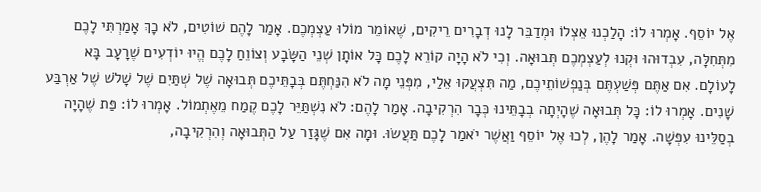אֶל יוֹסֵף. אָמְרוּ לוֹ: הָלַכְנוּ אֵצְלוֹ וּמְדַבֵּר לָנוּ דְבָרִים רֵיקִים, שֶׁאוֹמֵר מוֹלוּ עַצְמְכֶם. אָמַר לָהֶם שׁוֹטִים, לֹא כָךְ אָמַרְתִּי לָכֶם מִתְּחִלָּה, עִבְדוּהוּ וּקְנוּ לְעַצְמְכֶם תְּבוּאָה. וְכִי לֹא הָיָה קוֹרֵא לָכֶם כָּל אוֹתָן שְׁנֵי הַשָּׂבָע וְצוֹוֵחַ לָכֶם הֱיוּ יוֹדְעִים שֶׁרָעָב בָּא לָעוֹלָם. אִם אַתֶּם פְּשַׁעְתֶּם בְּנַפְשׁוֹתֵיכֶם, מַה תִּצְעֲקוּ אֵלַי, מִפְּנֵי מָה לֹא הִנַּחְתֶּם בְּבָתֵּיכֶם תְּבוּאָה שֶׁל שְׁתַּיִם שֶׁל שָׁלֹשׁ שֶׁל אַרְבַּע שָׁנִים. אָמְרוּ לוֹ: כָּל תְּבוּאָה שֶׁהָיְתָה בְבָתֵּינוּ כְּבָר הִרְקִיבָה. אָמַר לָהֶם: לֹא נִשְׁתַּיֵּר לָכֶם קֶמַח מֵאֶתְמוֹל. אָמְרוּ לוֹ: פַּת שֶׁהָיָה בְסַלֵּינוּ עִפְּשָׁה. אָמַר לָהֶן, לְכוּ אֶל יוֹסֵף וַאֲשֶׁר יֹאמַר לָכֶם תַּעֲשׂוּ. וּמָה אִם שֶׁגָּזַר עַל הַתְּבוּאָה וְהִרְקִיבָה,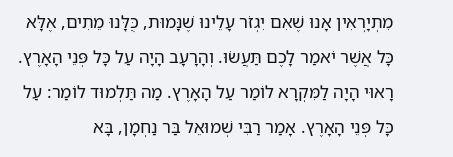מִתְיָרְאִין אָנוּ שֶׁאִם יִגְזֹר עָלֵינוּ שֶׁנָּמוּת, כֻּלָּנוּ מֵתִים, אֶלָּא כָּל אֲשֶׁר יֹאמַר לָכֶם תַּעֲשׂוּ. וְהָרָעָב הָיָה עַל כָּל פְּנֵי הָאָרֶץ. רָאוּי הָיָה לַמִּקְרָא לוֹמַר עַל הָאָרֶץ. מַה תַּלְמוּד לוֹמַר: עַל כָּל פְּנֵי הָאָרֶץ. אָמַר רַבִּי שְׁמוּאֵל בַּר נַחְמָן, בָּא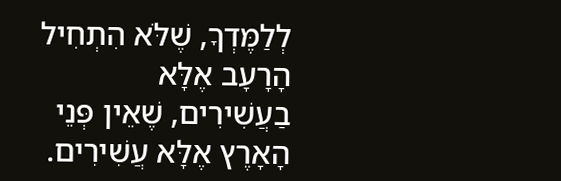לְלַמֶּדְךָ, שֶׁלֹּא הִתְחִיל הָרָעָב אֶלָּא בַעֲשִׁירִים, שֶׁאֵין פְּנֵי הָאָרֶץ אֶלָּא עֲשִׁירִים.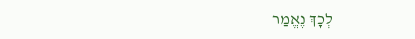לְכָךְ נֶאֱמַר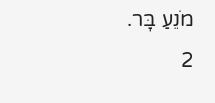מֹנֵעַ בָּר.
2